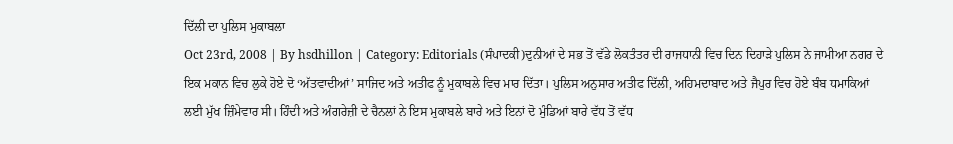ਦਿੱਲੀ ਦਾ ਪੁਲਿਸ ਮੁਕਾਬਲਾ
Oct 23rd, 2008 | By hsdhillon | Category: Editorials (ਸੰਪਾਦਕੀ)ਦੁਨੀਆਂ ਦੇ ਸਭ ਤੋਂ ਵੱਡੇ ਲੋਕਤੰਤਰ ਦੀ ਰਾਜਧਾਨੀ ਵਿਚ ਦਿਨ ਦਿਹਾੜੇ ਪੁਲਿਸ ਨੇ ਜਾਮੀਆ ਨਗਰ ਦੇ ਇਕ ਮਕਾਨ ਵਿਚ ਲੁਕੇ ਹੋਏ ਦੋ ‘ਅੱਤਵਾਦੀਆਂ’ ਸਾਜਿਦ ਅਤੇ ਅਤੀਫ ਨੂੰ ਮੁਕਾਬਲੇ ਵਿਚ ਮਾਰ ਦਿੱਤਾ। ਪੁਲਿਸ ਅਨੁਸਾਰ ਅਤੀਫ ਦਿੱਲੀ, ਅਹਿਮਦਾਬਾਦ ਅਤੇ ਜੈਪੁਰ ਵਿਚ ਹੋਏ ਬੰਬ ਧਮਾਕਿਆਂ ਲਈ ਮੁੱਖ ਜ਼ਿੰਮੇਵਾਰ ਸੀ। ਹਿੰਦੀ ਅਤੇ ਅੰਗਰੇਜ਼ੀ ਦੇ ਚੈਨਲਾਂ ਨੇ ਇਸ ਮੁਕਾਬਲੇ ਬਾਰੇ ਅਤੇ ਇਨਾਂ ਦੋ ਮੁੰਡਿਆਂ ਬਾਰੇ ਵੱਧ ਤੋਂ ਵੱਧ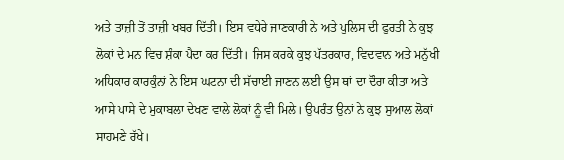ਅਤੇ ਤਾਜ਼ੀ ਤੋਂ ਤਾਜ਼ੀ ਖਬਰ ਦਿੱਤੀ। ਇਸ ਵਧੇਰੇ ਜਾਣਕਾਰੀ ਨੇ ਅਤੇ ਪੁਲਿਸ ਦੀ ਫੁਰਤੀ ਨੇ ਕੁਝ ਲੋਕਾਂ ਦੇ ਮਨ ਵਿਚ ਸ਼ੰਕਾ ਪੈਦਾ ਕਰ ਦਿੱਤੀ। ਜਿਸ ਕਰਕੇ ਕੁਝ ਪੱਤਰਕਾਰ, ਵਿਦਵਾਨ ਅਤੇ ਮਨੁੱਖੀ ਅਧਿਕਾਰ ਕਾਰਕੁੰਨਾਂ ਨੇ ਇਸ ਘਟਨਾ ਦੀ ਸੱਚਾਈ ਜਾਣਨ ਲਈ ਉਸ ਥਾਂ ਦਾ ਦੌਰਾ ਕੀਤਾ ਅਤੇ ਆਸੇ ਪਾਸੇ ਦੇ ਮੁਕਾਬਲਾ ਦੇਖਣ ਵਾਲੇ ਲੋਕਾਂ ਨੂੰ ਵੀ ਮਿਲੇ। ਉਪਰੰਤ ਉਨਾਂ ਨੇ ਕੁਝ ਸੁਆਲ ਲੋਕਾਂ ਸਾਹਮਣੇ ਰੱਖੇ।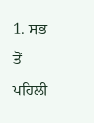1. ਸਭ ਤੋਂ ਪਹਿਲੀ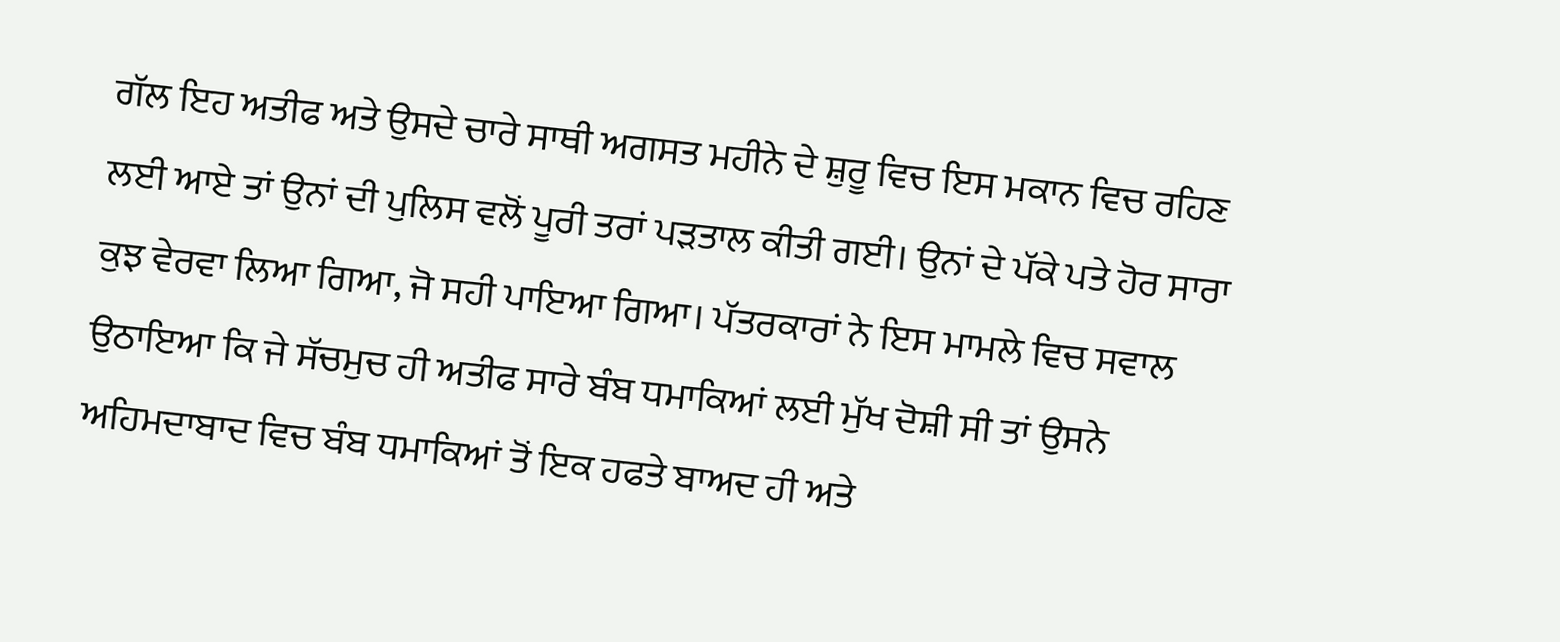ਗੱਲ ਇਹ ਅਤੀਫ ਅਤੇ ਉਸਦੇ ਚਾਰੇ ਸਾਥੀ ਅਗਸਤ ਮਹੀਨੇ ਦੇ ਸ਼ੁਰੂ ਵਿਚ ਇਸ ਮਕਾਨ ਵਿਚ ਰਹਿਣ ਲਈ ਆਏ ਤਾਂ ਉਨਾਂ ਦੀ ਪੁਲਿਸ ਵਲੋਂ ਪੂਰੀ ਤਰਾਂ ਪੜਤਾਲ ਕੀਤੀ ਗਈ। ਉਨਾਂ ਦੇ ਪੱਕੇ ਪਤੇ ਹੋਰ ਸਾਰਾ ਕੁਝ ਵੇਰਵਾ ਲਿਆ ਗਿਆ, ਜੋ ਸਹੀ ਪਾਇਆ ਗਿਆ। ਪੱਤਰਕਾਰਾਂ ਨੇ ਇਸ ਮਾਮਲੇ ਵਿਚ ਸਵਾਲ ਉਠਾਇਆ ਕਿ ਜੇ ਸੱਚਮੁਚ ਹੀ ਅਤੀਫ ਸਾਰੇ ਬੰਬ ਧਮਾਕਿਆਂ ਲਈ ਮੁੱਖ ਦੋਸ਼ੀ ਸੀ ਤਾਂ ਉਸਨੇ ਅਹਿਮਦਾਬਾਦ ਵਿਚ ਬੰਬ ਧਮਾਕਿਆਂ ਤੋਂ ਇਕ ਹਫਤੇ ਬਾਅਦ ਹੀ ਅਤੇ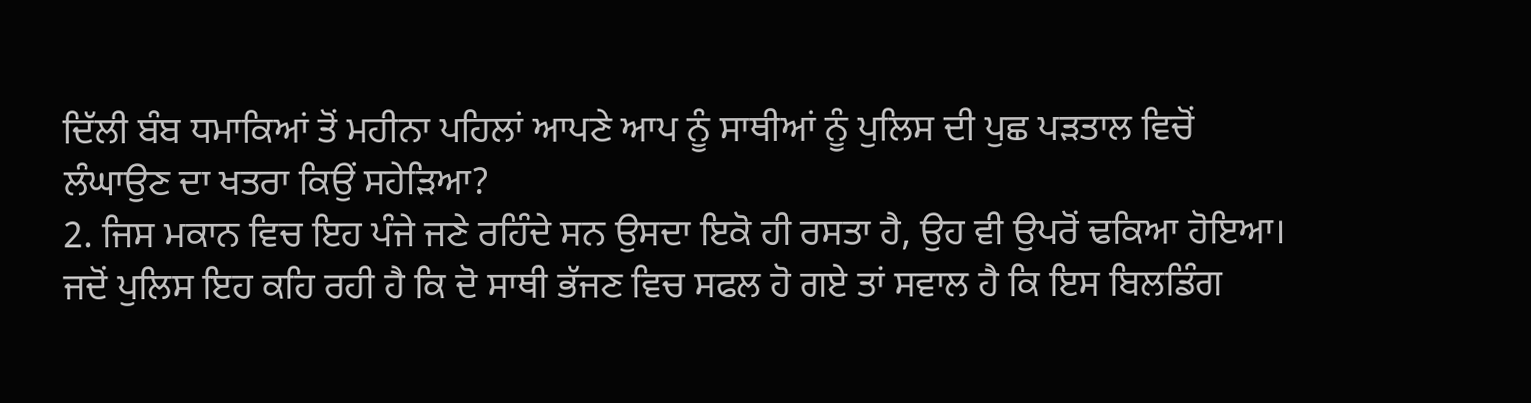ਦਿੱਲੀ ਬੰਬ ਧਮਾਕਿਆਂ ਤੋਂ ਮਹੀਨਾ ਪਹਿਲਾਂ ਆਪਣੇ ਆਪ ਨੂੰ ਸਾਥੀਆਂ ਨੂੰ ਪੁਲਿਸ ਦੀ ਪੁਛ ਪੜਤਾਲ ਵਿਚੋਂ ਲੰਘਾਉਣ ਦਾ ਖਤਰਾ ਕਿਉਂ ਸਹੇੜਿਆ?
2. ਜਿਸ ਮਕਾਨ ਵਿਚ ਇਹ ਪੰਜੇ ਜਣੇ ਰਹਿੰਦੇ ਸਨ ਉਸਦਾ ਇਕੋ ਹੀ ਰਸਤਾ ਹੈ, ਉਹ ਵੀ ਉਪਰੋਂ ਢਕਿਆ ਹੋਇਆ। ਜਦੋਂ ਪੁਲਿਸ ਇਹ ਕਹਿ ਰਹੀ ਹੈ ਕਿ ਦੋ ਸਾਥੀ ਭੱਜਣ ਵਿਚ ਸਫਲ ਹੋ ਗਏ ਤਾਂ ਸਵਾਲ ਹੈ ਕਿ ਇਸ ਬਿਲਡਿੰਗ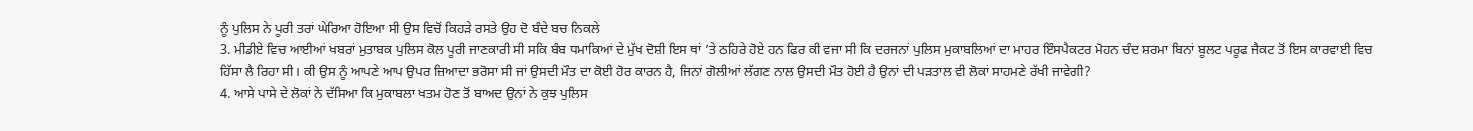ਨੂੰ ਪੁਲਿਸ ਨੇ ਪੂਰੀ ਤਰਾਂ ਘੇਰਿਆ ਹੋਇਆ ਸੀ ਉਸ ਵਿਚੋਂ ਕਿਹੜੇ ਰਸਤੇ ਉਹ ਦੋ ਬੰਦੇ ਬਚ ਨਿਕਲੇ
3. ਮੀਡੀਏ ਵਿਚ ਆਈਆਂ ਖਬਰਾਂ ਮੁਤਾਬਕ ਪੁਲਿਸ ਕੋਲ ਪੂਰੀ ਜਾਣਕਾਰੀ ਸੀ ਸਕਿ ਬੰਬ ਧਮਾਕਿਆਂ ਦੇ ਮੁੱਖ ਦੋਸ਼ੀ ਇਸ ਥਾਂ ’ਤੇ ਠਹਿਰੇ ਹੋਏ ਹਨ ਫਿਰ ਕੀ ਵਜਾ ਸੀ ਕਿ ਦਰਜਨਾਂ ਪੁਲਿਸ ਮੁਕਾਬਲਿਆਂ ਦਾ ਮਾਹਰ ਇੰਸਪੈਕਟਰ ਮੋਹਨ ਚੰਦ ਸ਼ਰਮਾ ਬਿਨਾਂ ਬੂਲਟ ਪਰੂਫ ਜੈਕਟ ਤੋਂ ਇਸ ਕਾਰਵਾਈ ਵਿਚ ਹਿੱਸਾ ਲੈ ਰਿਹਾ ਸੀ। ਕੀ ਉਸ ਨੂੰ ਆਪਣੇ ਆਪ ਉਪਰ ਜ਼ਿਆਦਾ ਭਰੋਸਾ ਸੀ ਜਾਂ ਉਸਦੀ ਮੌਤ ਦਾ ਕੋਈ ਹੋਰ ਕਾਰਨ ਹੈ, ਜਿਨਾਂ ਗੋਲੀਆਂ ਲੱਗਣ ਨਾਲ ਉਸਦੀ ਮੌਤ ਹੋਈ ਹੈ ਉਨਾਂ ਦੀ ਪੜਤਾਲ ਵੀ ਲੋਕਾਂ ਸਾਹਮਣੇ ਰੱਖੀ ਜਾਵੇਗੀ?
4. ਆਸੇ ਪਾਸੇ ਦੇ ਲੋਕਾਂ ਨੇ ਦੱਸਿਆ ਕਿ ਮੁਕਾਬਲਾ ਖਤਮ ਹੋਣ ਤੋਂ ਬਾਅਦ ਉਨਾਂ ਨੇ ਕੁਝ ਪੁਲਿਸ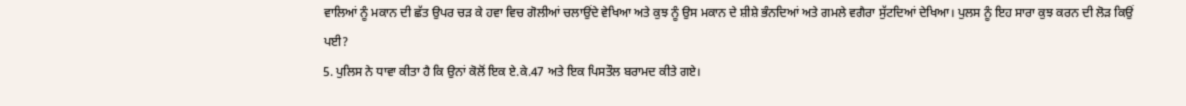ਵਾਲਿਆਂ ਨੂੰ ਮਕਾਨ ਦੀ ਛੱਤ ਉਪਰ ਚੜ ਕੇ ਹਵਾ ਵਿਚ ਗੋਲੀਆਂ ਚਲਾਉਂਦੇ ਵੇਖਿਆ ਅਤੇ ਕੁਝ ਨੂੰ ਉਸ ਮਕਾਨ ਦੇ ਸ਼ੀਸ਼ੇ ਭੰਨਦਿਆਂ ਅਤੇ ਗਮਲੇ ਵਗੈਰਾ ਸੁੱਟਦਿਆਂ ਦੇਖਿਆ। ਪੁਲਸ ਨੂੰ ਇਹ ਸਾਰਾ ਕੁਝ ਕਰਨ ਦੀ ਲੋੜ ਕਿਉਂ ਪਈ?
5. ਪੁਲਿਸ ਨੇ ਧਾਵਾ ਕੀਤਾ ਹੈ ਕਿ ਉਨਾਂ ਕੋਲੋਂ ਇਕ ਏ.ਕੇ.47 ਅਤੇ ਇਕ ਪਿਸਤੌਲ ਬਰਾਮਦ ਕੀਤੇ ਗਏ।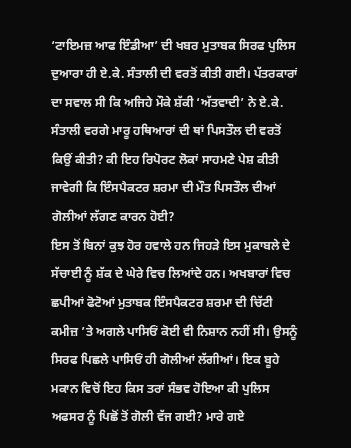‘ਟਾਇਮਜ਼ ਆਫ ਇੰਡੀਆ’ ਦੀ ਖਬਰ ਮੁਤਾਬਕ ਸਿਰਫ ਪੁਲਿਸ ਦੁਆਰਾ ਹੀ ਏ.ਕੇ. ਸੰਤਾਲੀ ਦੀ ਵਰਤੋਂ ਕੀਤੀ ਗਈ। ਪੱਤਰਕਾਰਾਂ ਦਾ ਸਵਾਲ ਸੀ ਕਿ ਅਜਿਹੇ ਮੌਕੇ ਸ਼ੱਕੀ ‘ਅੱਤਵਾਦੀ’ ਨੇ ਏ.ਕੇ. ਸੰਤਾਲੀ ਵਰਗੇ ਮਾਰੂ ਹਥਿਆਰਾਂ ਦੀ ਥਾਂ ਪਿਸਤੌਲ ਦੀ ਵਰਤੋਂ ਕਿਉਂ ਕੀਤੀ? ਕੀ ਇਹ ਰਿਪੋਰਟ ਲੋਕਾਂ ਸਾਹਮਣੇ ਪੇਸ਼ ਕੀਤੀ ਜਾਵੇਗੀ ਕਿ ਇੰਸਪੈਕਟਰ ਸ਼ਰਮਾ ਦੀ ਮੌਤ ਪਿਸਤੌਲ ਦੀਆਂ ਗੋਲੀਆਂ ਲੱਗਣ ਕਾਰਨ ਹੋਈ?
ਇਸ ਤੋਂ ਬਿਨਾਂ ਕੁਝ ਹੋਰ ਹਵਾਲੇ ਹਨ ਜਿਹੜੇ ਇਸ ਮੁਕਾਬਲੇ ਦੇ ਸੱਚਾਈ ਨੂੰ ਸ਼ੱਕ ਦੇ ਘੇਰੇ ਵਿਚ ਲਿਆਂਦੇ ਹਨ। ਅਖਬਾਰਾਂ ਵਿਚ ਛਪੀਆਂ ਫੋਟੋਆਂ ਮੁਤਾਬਕ ਇੰਸਪੈਕਟਰ ਸ਼ਰਮਾ ਦੀ ਚਿੱਟੀ ਕਮੀਜ਼ ’ਤੇ ਅਗਲੇ ਪਾਸਿਓਂ ਕੋਈ ਵੀ ਨਿਸ਼ਾਨ ਨਹੀਂ ਸੀ। ਉਸਨੂੰ ਸਿਰਫ ਪਿਛਲੇ ਪਾਸਿਓਂ ਹੀ ਗੋਲੀਆਂ ਲੱਗੀਆਂ। ਇਕ ਬੂਹੇ ਮਕਾਨ ਵਿਚੋਂ ਇਹ ਕਿਸ ਤਰਾਂ ਸੰਭਵ ਹੋਇਆ ਕੀ ਪੁਲਿਸ ਅਫਸਰ ਨੂੰ ਪਿਛੋਂ ਤੋਂ ਗੋਲੀ ਵੱਜ ਗਈ? ਮਾਰੇ ਗਏ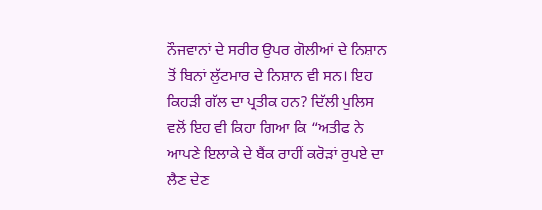ਨੌਜਵਾਨਾਂ ਦੇ ਸਰੀਰ ਉਪਰ ਗੋਲੀਆਂ ਦੇ ਨਿਸ਼ਾਨ ਤੋਂ ਬਿਨਾਂ ਲੁੱਟਮਾਰ ਦੇ ਨਿਸ਼ਾਨ ਵੀ ਸਨ। ਇਹ ਕਿਹੜੀ ਗੱਲ ਦਾ ਪ੍ਰਤੀਕ ਹਨ? ਦਿੱਲੀ ਪੁਲਿਸ ਵਲੋਂ ਇਹ ਵੀ ਕਿਹਾ ਗਿਆ ਕਿ “ਅਤੀਫ ਨੇ ਆਪਣੇ ਇਲਾਕੇ ਦੇ ਬੈਂਕ ਰਾਹੀਂ ਕਰੋੜਾਂ ਰੁਪਏ ਦਾ ਲੈਣ ਦੇਣ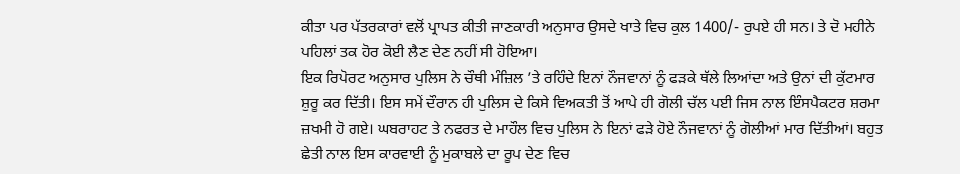ਕੀਤਾ ਪਰ ਪੱਤਰਕਾਰਾਂ ਵਲੋਂ ਪ੍ਰਾਪਤ ਕੀਤੀ ਜਾਣਕਾਰੀ ਅਨੁਸਾਰ ਉਸਦੇ ਖਾਤੇ ਵਿਚ ਕੁਲ 1400/- ਰੁਪਏ ਹੀ ਸਨ। ਤੇ ਦੋ ਮਹੀਨੇ ਪਹਿਲਾਂ ਤਕ ਹੋਰ ਕੋਈ ਲੈਣ ਦੇਣ ਨਹੀਂ ਸੀ ਹੋਇਆ।
ਇਕ ਰਿਪੋਰਟ ਅਨੁਸਾਰ ਪੁਲਿਸ ਨੇ ਚੌਥੀ ਮੰਜ਼ਿਲ ’ਤੇ ਰਹਿੰਦੇ ਇਨਾਂ ਨੌਜਵਾਨਾਂ ਨੂੰ ਫੜਕੇ ਥੱਲੇ ਲਿਆਂਦਾ ਅਤੇ ਉਨਾਂ ਦੀ ਕੁੱਟਮਾਰ ਸ਼ੁਰੂ ਕਰ ਦਿੱਤੀ। ਇਸ ਸਮੇਂ ਦੌਰਾਨ ਹੀ ਪੁਲਿਸ ਦੇ ਕਿਸੇ ਵਿਅਕਤੀ ਤੋਂ ਆਪੇ ਹੀ ਗੋਲੀ ਚੱਲ ਪਈ ਜਿਸ ਨਾਲ ਇੰਸਪੈਕਟਰ ਸ਼ਰਮਾ ਜ਼ਖਮੀ ਹੋ ਗਏ। ਘਬਰਾਹਟ ਤੇ ਨਫਰਤ ਦੇ ਮਾਹੌਲ ਵਿਚ ਪੁਲਿਸ ਨੇ ਇਨਾਂ ਫੜੇ ਹੋਏ ਨੌਜਵਾਨਾਂ ਨੂੰ ਗੋਲੀਆਂ ਮਾਰ ਦਿੱਤੀਆਂ। ਬਹੁਤ ਛੇਤੀ ਨਾਲ ਇਸ ਕਾਰਵਾਈ ਨੂੰ ਮੁਕਾਬਲੇ ਦਾ ਰੂਪ ਦੇਣ ਵਿਚ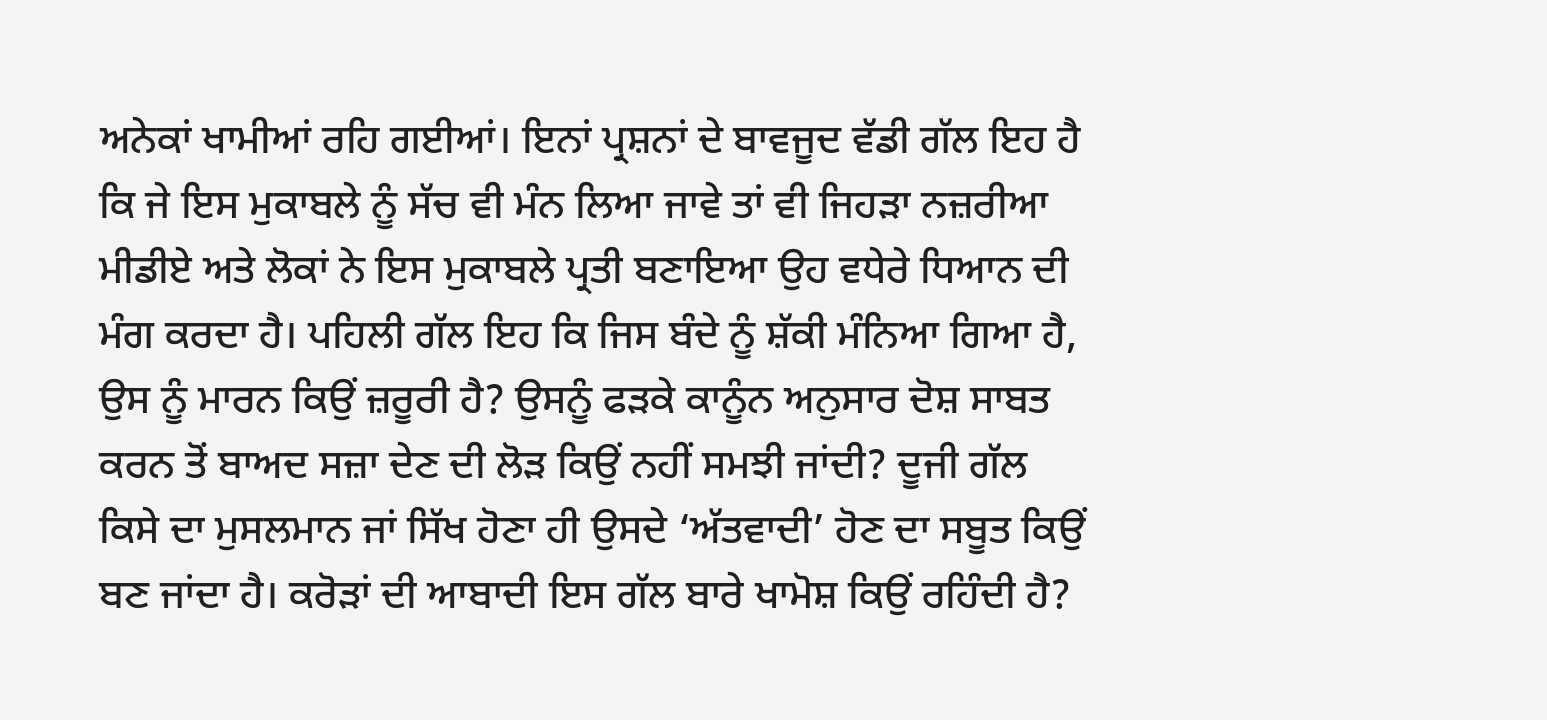ਅਨੇਕਾਂ ਖਾਮੀਆਂ ਰਹਿ ਗਈਆਂ। ਇਨਾਂ ਪ੍ਰਸ਼ਨਾਂ ਦੇ ਬਾਵਜੂਦ ਵੱਡੀ ਗੱਲ ਇਹ ਹੈ ਕਿ ਜੇ ਇਸ ਮੁਕਾਬਲੇ ਨੂੰ ਸੱਚ ਵੀ ਮੰਨ ਲਿਆ ਜਾਵੇ ਤਾਂ ਵੀ ਜਿਹੜਾ ਨਜ਼ਰੀਆ ਮੀਡੀਏ ਅਤੇ ਲੋਕਾਂ ਨੇ ਇਸ ਮੁਕਾਬਲੇ ਪ੍ਰਤੀ ਬਣਾਇਆ ਉਹ ਵਧੇਰੇ ਧਿਆਨ ਦੀ ਮੰਗ ਕਰਦਾ ਹੈ। ਪਹਿਲੀ ਗੱਲ ਇਹ ਕਿ ਜਿਸ ਬੰਦੇ ਨੂੰ ਸ਼ੱਕੀ ਮੰਨਿਆ ਗਿਆ ਹੈ, ਉਸ ਨੂੰ ਮਾਰਨ ਕਿਉਂ ਜ਼ਰੂਰੀ ਹੈ? ਉਸਨੂੰ ਫੜਕੇ ਕਾਨੂੰਨ ਅਨੁਸਾਰ ਦੋਸ਼ ਸਾਬਤ ਕਰਨ ਤੋਂ ਬਾਅਦ ਸਜ਼ਾ ਦੇਣ ਦੀ ਲੋੜ ਕਿਉਂ ਨਹੀਂ ਸਮਝੀ ਜਾਂਦੀ? ਦੂਜੀ ਗੱਲ ਕਿਸੇ ਦਾ ਮੁਸਲਮਾਨ ਜਾਂ ਸਿੱਖ ਹੋਣਾ ਹੀ ਉਸਦੇ ‘ਅੱਤਵਾਦੀ’ ਹੋਣ ਦਾ ਸਬੂਤ ਕਿਉਂ ਬਣ ਜਾਂਦਾ ਹੈ। ਕਰੋੜਾਂ ਦੀ ਆਬਾਦੀ ਇਸ ਗੱਲ ਬਾਰੇ ਖਾਮੋਸ਼ ਕਿਉਂ ਰਹਿੰਦੀ ਹੈ?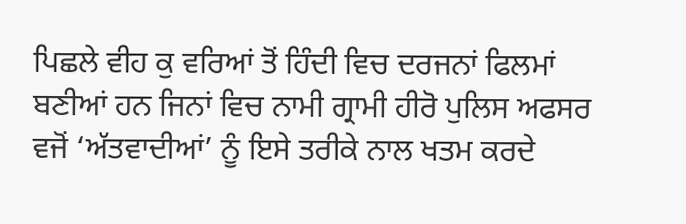ਪਿਛਲੇ ਵੀਹ ਕੁ ਵਰਿਆਂ ਤੋਂ ਹਿੰਦੀ ਵਿਚ ਦਰਜਨਾਂ ਫਿਲਮਾਂ ਬਣੀਆਂ ਹਨ ਜਿਨਾਂ ਵਿਚ ਨਾਮੀ ਗ੍ਰਾਮੀ ਹੀਰੋ ਪੁਲਿਸ ਅਫਸਰ ਵਜੋਂ ‘ਅੱਤਵਾਦੀਆਂ’ ਨੂੰ ਇਸੇ ਤਰੀਕੇ ਨਾਲ ਖਤਮ ਕਰਦੇ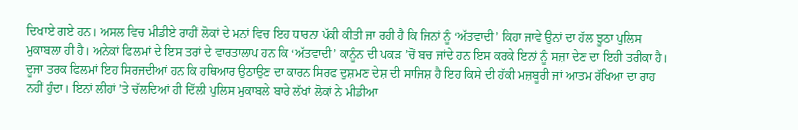ਦਿਖਾਏ ਗਏ ਹਨ। ਅਸਲ ਵਿਚ ਮੀਡੀਏ ਰਾਹੀਂ ਲੋਕਾਂ ਦੇ ਮਨਾਂ ਵਿਚ ਇਹ ਧਾਰਨਾ ਪੱਕੀ ਕੀਤੀ ਜਾ ਰਹੀ ਹੈ ਕਿ ਜਿਨਾਂ ਨੂੰ ‘ਅੱਤਵਾਦੀ’ ਕਿਹਾ ਜਾਵੇ ਉਨਾਂ ਦਾ ਹੱਲ ਝੂਠਾ ਪੁਲਿਸ ਮੁਕਾਬਲਾ ਹੀ ਹੈ। ਅਨੇਕਾਂ ਫਿਲਮਾਂ ਦੇ ਇਸ ਤਰਾਂ ਦੇ ਵਾਰਤਾਲਾਪ ਹਨ ਕਿ ‘ਅੱਤਵਾਦੀ’ ਕਾਨੂੰਨ ਦੀ ਪਕੜ ’ਚੋਂ ਬਚ ਜਾਂਦੇ ਹਨ ਇਸ ਕਰਕੇ ਇਨਾਂ ਨੂੰ ਸਜ਼ਾ ਦੇਣ ਦਾ ਇਹੀ ਤਰੀਕਾ ਹੈ। ਦੂਜਾ ਤਰਕ ਫਿਲਮਾਂ ਇਹ ਸਿਰਜਦੀਆਂ ਹਨ ਕਿ ਹਥਿਆਰ ਉਠਾਉਣ ਦਾ ਕਾਰਨ ਸਿਰਫ ਦੁਸ਼ਮਣ ਦੇਸ਼ ਦੀ ਸਾਜਿਸ਼ ਹੈ ਇਹ ਕਿਸੇ ਦੀ ਹੱਕੀ ਮਜ਼ਬੂਰੀ ਜਾਂ ਆਤਮ ਰੱਖਿਆ ਦਾ ਰਾਹ ਨਹੀਂ ਹੁੰਦਾ। ਇਨਾਂ ਲੀਹਾਂ ’ਤੇ ਚੱਲਦਿਆਂ ਹੀ ਦਿੱਲੀ ਪੁਲਿਸ ਮੁਕਾਬਲੇ ਬਾਰੇ ਲੱਖਾਂ ਲੋਕਾਂ ਨੇ ਮੀਡੀਆ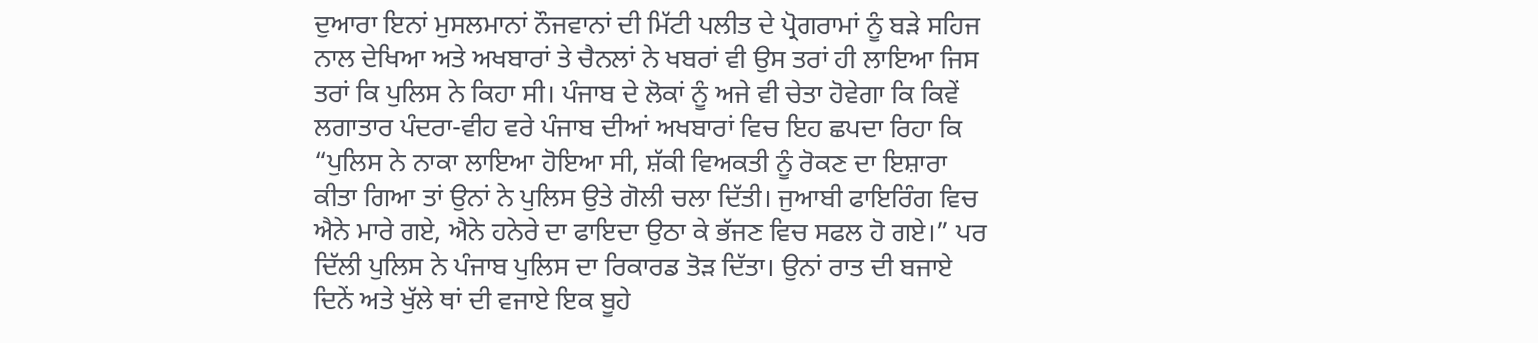ਦੁਆਰਾ ਇਨਾਂ ਮੁਸਲਮਾਨਾਂ ਨੌਜਵਾਨਾਂ ਦੀ ਮਿੱਟੀ ਪਲੀਤ ਦੇ ਪ੍ਰੋਗਰਾਮਾਂ ਨੂੰ ਬੜੇ ਸਹਿਜ ਨਾਲ ਦੇਖਿਆ ਅਤੇ ਅਖਬਾਰਾਂ ਤੇ ਚੈਨਲਾਂ ਨੇ ਖਬਰਾਂ ਵੀ ਉਸ ਤਰਾਂ ਹੀ ਲਾਇਆ ਜਿਸ ਤਰਾਂ ਕਿ ਪੁਲਿਸ ਨੇ ਕਿਹਾ ਸੀ। ਪੰਜਾਬ ਦੇ ਲੋਕਾਂ ਨੂੰ ਅਜੇ ਵੀ ਚੇਤਾ ਹੋਵੇਗਾ ਕਿ ਕਿਵੇਂ ਲਗਾਤਾਰ ਪੰਦਰਾ-ਵੀਹ ਵਰੇ ਪੰਜਾਬ ਦੀਆਂ ਅਖਬਾਰਾਂ ਵਿਚ ਇਹ ਛਪਦਾ ਰਿਹਾ ਕਿ “ਪੁਲਿਸ ਨੇ ਨਾਕਾ ਲਾਇਆ ਹੋਇਆ ਸੀ, ਸ਼ੱਕੀ ਵਿਅਕਤੀ ਨੂੰ ਰੋਕਣ ਦਾ ਇਸ਼ਾਰਾ ਕੀਤਾ ਗਿਆ ਤਾਂ ਉਨਾਂ ਨੇ ਪੁਲਿਸ ਉਤੇ ਗੋਲੀ ਚਲਾ ਦਿੱਤੀ। ਜੁਆਬੀ ਫਾਇਰਿੰਗ ਵਿਚ ਐਨੇ ਮਾਰੇ ਗਏ, ਐਨੇ ਹਨੇਰੇ ਦਾ ਫਾਇਦਾ ਉਠਾ ਕੇ ਭੱਜਣ ਵਿਚ ਸਫਲ ਹੋ ਗਏ।” ਪਰ ਦਿੱਲੀ ਪੁਲਿਸ ਨੇ ਪੰਜਾਬ ਪੁਲਿਸ ਦਾ ਰਿਕਾਰਡ ਤੋੜ ਦਿੱਤਾ। ਉਨਾਂ ਰਾਤ ਦੀ ਬਜਾਏ ਦਿਨੇਂ ਅਤੇ ਖੁੱਲੇ ਥਾਂ ਦੀ ਵਜਾਏ ਇਕ ਬੂਹੇ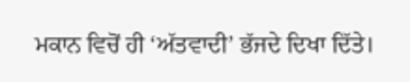ਮਕਾਨ ਵਿਚੋਂ ਹੀ ‘ਅੱਤਵਾਦੀ’ ਭੱਜਦੇ ਦਿਖਾ ਦਿੱਤੇ।